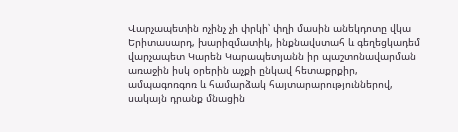Վարչապետին ոչինչ չի փրկի՝ փղի մասին անեկդոտը վկա
Երիտասարդ, խարիզմատիկ, ինքնավստահ և գեղեցկադեմ վարչապետ Կարեն Կարապետյանն իր պաշտոնավարման առաջին իսկ օրերին աչքի ընկավ հետաքրքիր, ամպագոռգոռ և համարձակ հայտարարություններով, սակայն դրանք մնացին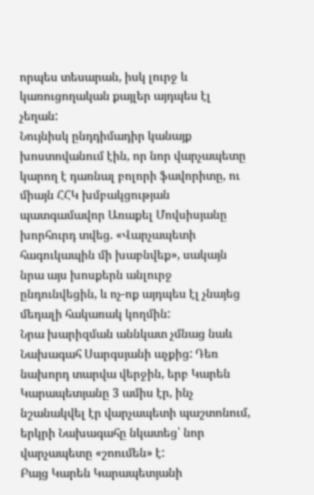որպես տեսարան, իսկ լուրջ և կառուցողական քայլեր այդպես էլ չեղան:
Նույնիսկ ընդդիմադիր կանայք խոստովանում էին, որ նոր վարչապետը կարող է դառնալ բոլորի ֆավորիտը, ու միայն ՀՀԿ խմբակցության պատգամավոր Առաքել Մովսիսյանը խորհուրդ տվեց. «Վարչապետի հագուկապին մի խաբնվեք», սակայն նրա այս խոսքերն անլուրջ ընդունվեցին, և ոչ-ոք այդպես էլ չնայեց մեդալի հակառակ կողմին:
Նրա խարիզման աննկատ չմնաց նաև Նախագահ Սարգսյանի աչքից: Դեռ նախորդ տարվա վերջին, երբ Կարեն Կարապետյանը 3 ամիս էր, ինչ նշանակվել էր վարչապետի պաշտոնում, երկրի Նախագահը նկատեց՝ նոր վարչապետը «շոումեն» է:
Բայց Կարեն Կարապետյանի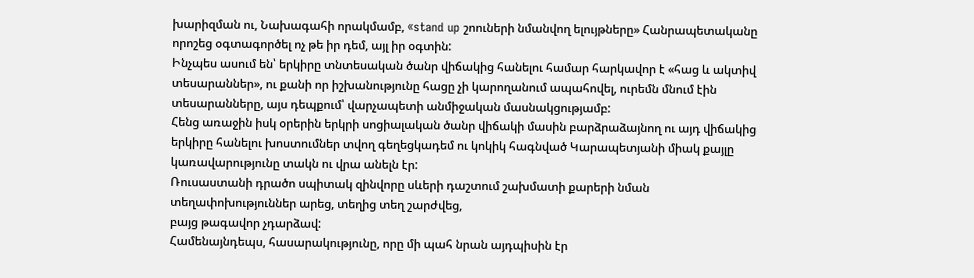խարիզման ու, Նախագահի որակմամբ, «stand up շոուների նմանվող ելույթները» Հանրապետականը որոշեց օգտագործել ոչ թե իր դեմ, այլ իր օգտին:
Ինչպես ասում են՝ երկիրը տնտեսական ծանր վիճակից հանելու համար հարկավոր է «հաց և ակտիվ տեսարաններ», ու քանի որ իշխանությունը հացը չի կարողանում ապահովել, ուրեմն մնում էին տեսարանները, այս դեպքում՝ վարչապետի անմիջական մասնակցությամբ:
Հենց առաջին իսկ օրերին երկրի սոցիալական ծանր վիճակի մասին բարձրաձայնող ու այդ վիճակից երկիրը հանելու խոստումներ տվող գեղեցկադեմ ու կոկիկ հագնված Կարապետյանի միակ քայլը կառավարությունը տակն ու վրա անելն էր:
Ռուսաստանի դրածո սպիտակ զինվորը սևերի դաշտում շախմատի քարերի նման
տեղափոխություններ արեց, տեղից տեղ շարժվեց,
բայց թագավոր չդարձավ:
Համենայնդեպս, հասարակությունը, որը մի պահ նրան այդպիսին էր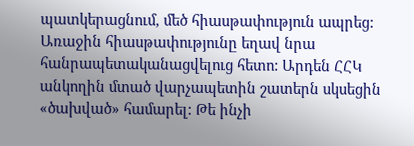պատկերացնում, մեծ հիասթափություն ապրեց:
Առաջին հիասթափությունը եղավ նրա հանրապետականացվելուց հետո: Արդեն ՀՀԿ անկողին մտած վարչապետին շատերն սկսեցին «ծախված» համարել: Թե ինչի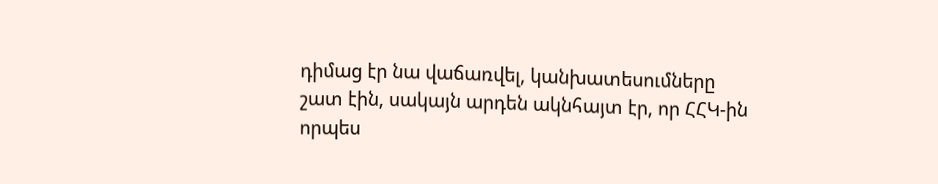դիմաց էր նա վաճառվել, կանխատեսումները շատ էին, սակայն արդեն ակնհայտ էր, որ ՀՀԿ-ին որպես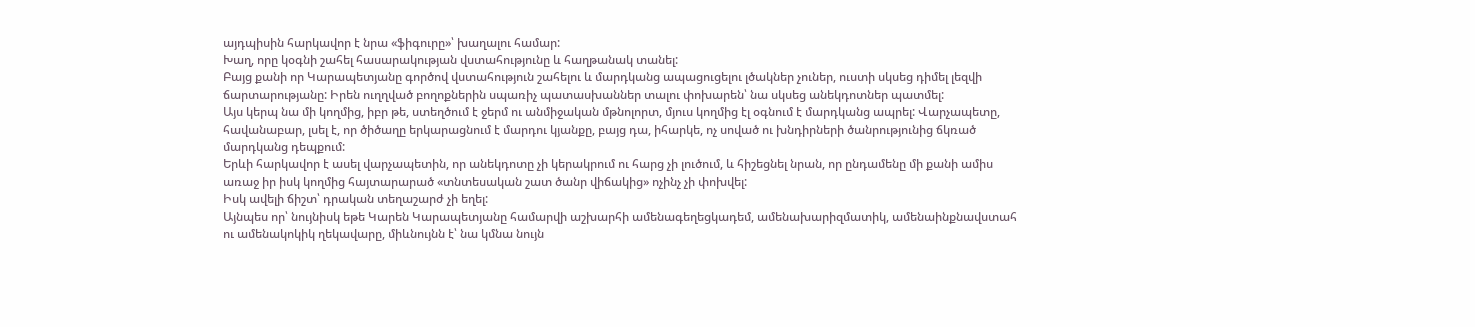այդպիսին հարկավոր է նրա «ֆիգուրը»՝ խաղալու համար:
Խաղ, որը կօգնի շահել հասարակության վստահությունը և հաղթանակ տանել:
Բայց քանի որ Կարապետյանը գործով վստահություն շահելու և մարդկանց ապացուցելու լծակներ չուներ, ուստի սկսեց դիմել լեզվի ճարտարությանը: Իրեն ուղղված բողոքներին սպառիչ պատասխաններ տալու փոխարեն՝ նա սկսեց անեկդոտներ պատմել:
Այս կերպ նա մի կողմից, իբր թե, ստեղծում է ջերմ ու անմիջական մթնոլորտ, մյուս կողմից էլ օգնում է մարդկանց ապրել: Վարչապետը, հավանաբար, լսել է, որ ծիծաղը երկարացնում է մարդու կյանքը, բայց դա, իհարկե, ոչ սոված ու խնդիրների ծանրությունից ճկռած մարդկանց դեպքում:
Երևի հարկավոր է ասել վարչապետին, որ անեկդոտը չի կերակրում ու հարց չի լուծում, և հիշեցնել նրան, որ ընդամենը մի քանի ամիս առաջ իր իսկ կողմից հայտարարած «տնտեսական շատ ծանր վիճակից» ոչինչ չի փոխվել:
Իսկ ավելի ճիշտ՝ դրական տեղաշարժ չի եղել:
Այնպես որ՝ նույնիսկ եթե Կարեն Կարապետյանը համարվի աշխարհի ամենագեղեցկադեմ, ամենախարիզմատիկ, ամենաինքնավստահ ու ամենակոկիկ ղեկավարը, միևնույնն է՝ նա կմնա նույն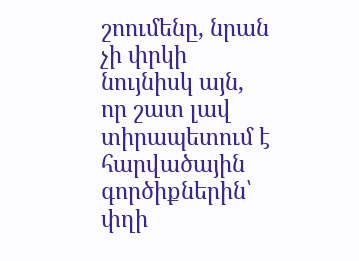շոումենը, նրան չի փրկի նույնիսկ այն, որ շատ լավ տիրապետում է հարվածային գործիքներին՝ փղի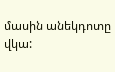մասին անեկդոտը վկա: